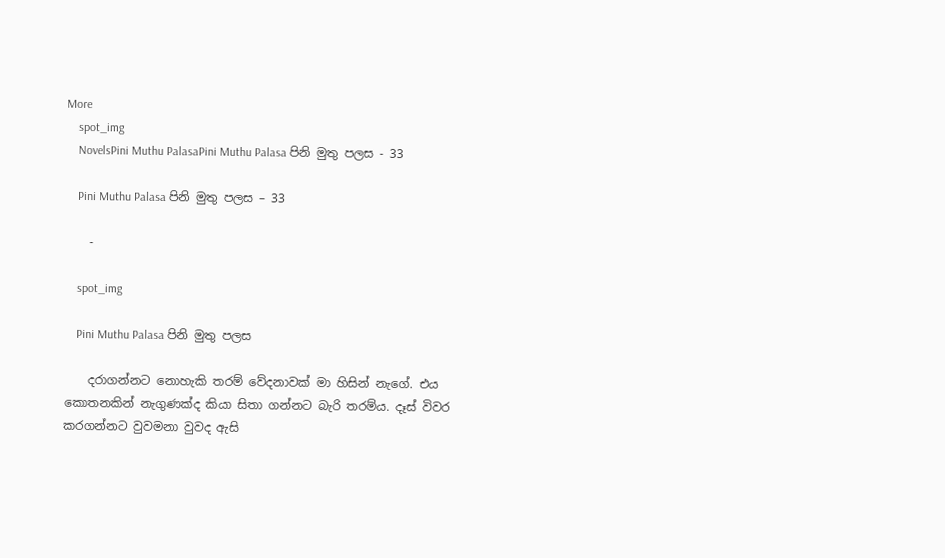More
    spot_img
    NovelsPini Muthu PalasaPini Muthu Palasa පිනි මුතු පලස - 33

    Pini Muthu Palasa පිනි මුතු පලස – 33

    -

    spot_img

    Pini Muthu Palasa පිනි මුතු පලස

    දරාගන්නට නොහැකි තරම් වේදනාවක් මා හිසින් නැගේ. එය කොතනකින් නැගුණක්ද කියා සිතා ගන්නට බැරි තරම්ය. දෑස් විවර කරගන්නට වුවමනා වුවද ඇසි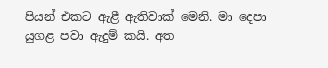පියන් එකට ඇළී ඇතිවාක් මෙනි. මා දෙපා යුගළ පවා ඇදුම් කයි. අත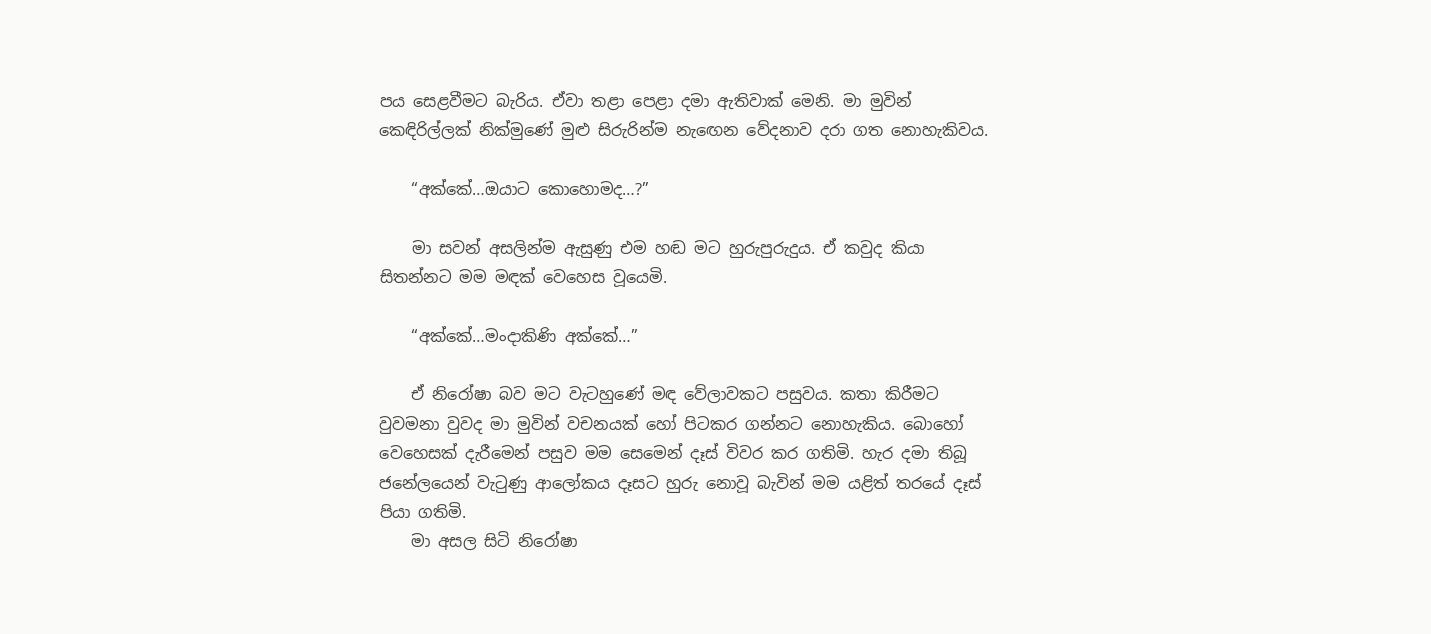පය සෙළවීමට බැරිය. ඒවා තළා පෙළා දමා ඇතිවාක් මෙනි. මා මුවින් කෙඳිරිල්ලක් නික්මුණේ මුළු සිරුරින්ම නැඟෙන වේදනාව දරා ගත නොහැකිවය.

    “අක්කේ…ඔයාට කොහොමද…?”

    මා සවන් අසලින්ම ඇසුණු එම හඬ මට හුරුපුරුදුය. ඒ කවුද කියා සිතන්නට මම මඳක් වෙහෙස වූයෙමි.

    “අක්කේ…මංදාකිණි අක්කේ…”

    ඒ නිරෝෂා බව මට වැටහුණේ මඳ වේලාවකට පසුවය. කතා කිරීමට වුවමනා වුවද මා මුවින් වචනයක් හෝ පිටකර ගන්නට නොහැකිය. බොහෝ වෙහෙසක් දැරීමෙන් පසුව මම සෙමෙන් දෑස් විවර කර ගතිමි. හැර දමා තිබූ ජනේලයෙන් වැටුණු ආලෝකය දෑසට හුරු නොවූ බැවින් මම යළිත් තරයේ දෑස් පියා ගතිමි.
    මා අසල සිටි නිරෝෂා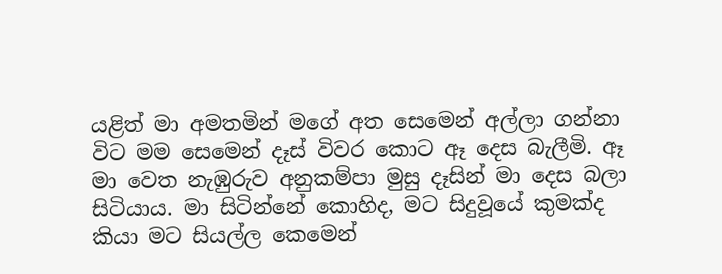යළිත් මා අමතමින් මගේ අත සෙමෙන් අල්ලා ගන්නා විට මම සෙමෙන් දෑස් විවර කොට ඈ දෙස බැලීමි. ඈ මා වෙත නැඹුරුව අනුකම්පා මුසු දෑසින් මා දෙස බලා සිටියාය. මා සිටින්නේ කොහිද, මට සිදුවූයේ කුමක්ද කියා මට සියල්ල කෙමෙන්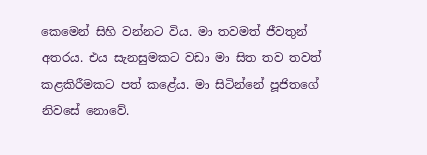කෙමෙන් සිහි වන්නට විය. මා තවමත් ජීවතුන් අතරය. එය සැනසුමකට වඩා මා සිත තව තවත් කළකිරීමකට පත් කළේය. මා සිටින්නේ පූජිතගේ නිවසේ නොවේ.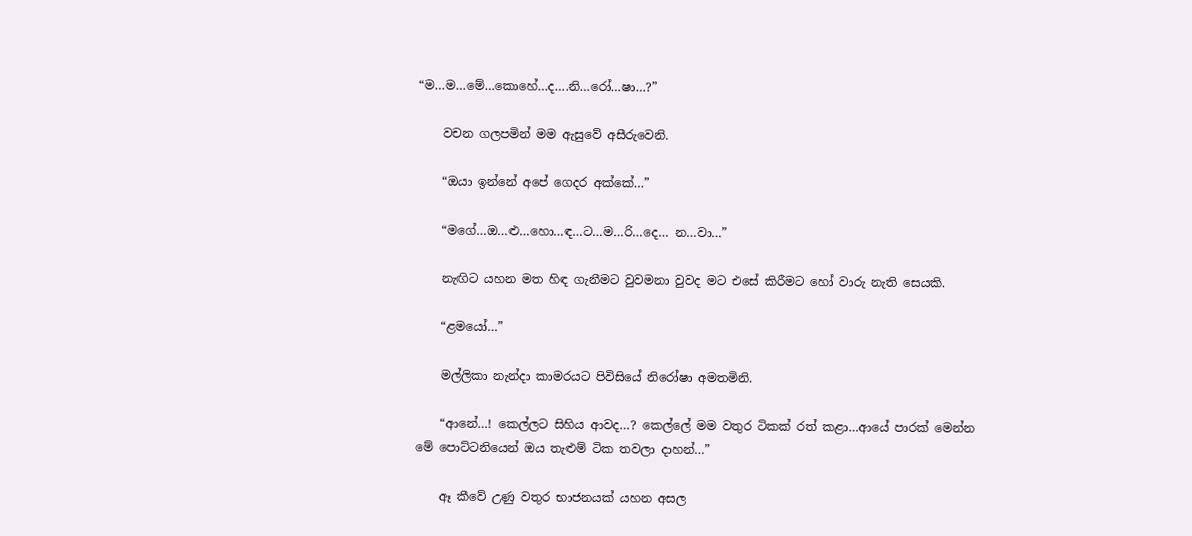“ම…ම…මේ…කොහේ…ද….නි…රෝ…ෂා…?”

    වචන ගලපමින් මම ඇසුවේ අසීරුවෙනි.

    “ඔයා ඉන්නේ අපේ ගෙදර අක්කේ…”

    “මගේ…ඔ…ළු…හො…ඳ…ට…ම…රි…දෙ… න…වා…”

    නැඟිට යහන මත හිඳ ගැනීමට වුවමනා වුවද මට එසේ කිරීමට හෝ වාරු නැති සෙයකි.

    “ළමයෝ…”

    මල්ලිකා නැන්දා කාමරයට පිවිසියේ නිරෝෂා අමතමිනි.

    “ආනේ…! කෙල්ලට සිහිය ආවද…? කෙල්ලේ මම වතුර ටිකක් රත් කළා…ආයේ පාරක් මෙන්න මේ පොට්ටනියෙන් ඔය තැළුම් ටික තවලා දාහන්…”

    ඈ කීවේ උණු වතුර භාජනයක් යහන අසල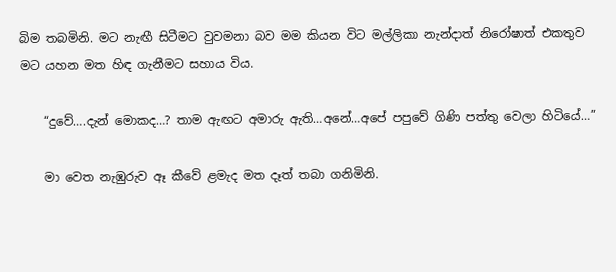බිම තබමිනි. මට නැඟී සිටීමට වුවමනා බව මම කියන විට මල්ලිකා නැන්දාත් නිරෝෂාත් එකතුව මට යහන මත හිඳ ගැනීමට සහාය විය.

    “දුවේ….දැන් මොකද…? තාම ඇඟට අමාරු ඇති…අනේ…අපේ පපුවේ ගිණි පත්තු වෙලා හිටියේ…”

    මා වෙත නැඹුරුව ඈ කීවේ ළමැද මත දෑත් තබා ගනිමිනි.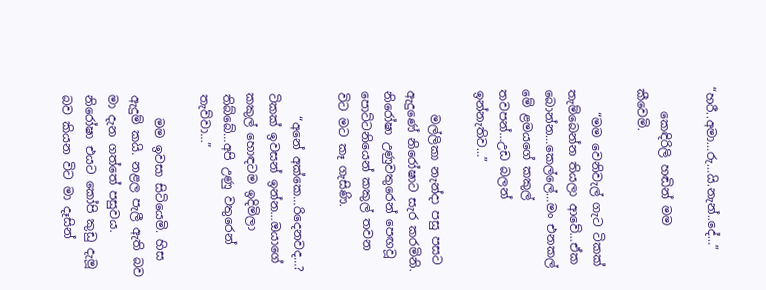“හරී..අමා…රු…යි.නැන්..දේ…”

    කෙඳිරිලි හඬින් මම කීවෙමි.

    “මම වෙනිවැල් ගැට ටිකක් තැම්බෙන්න තියලා ආවේ…ඒක බොන්න…කෙල්ලේ…මං එනකල් මේ ළමයගේ කකුල් තවපන්…උඩ බලන් ඉන්නැතිව…”

    මල්ලිකා නැන්දා පසු පසට ඇදුණේ නිරෝෂාට සැර කරමිනි. නිරෝෂා උණුවතුරෙන් පෙඟවූ පොට්ටනියෙන් කකුල් තවන විට මට කෑ ගැසිණි.

    “අනේ අක්කෙ…රිදෙනවද…? ටිකක් ඉවසන් ඉන්න…ඔයාගේ කකුල් හොඳටම ඉදිමිලා තිබ්බේ…අපි උණු වතුරෙන් තැව්වා…”

    මම ඉවසා සිටියෙමි. හිස ඇදුම් කයි. නළල පැලී ඇති බව මා දැන ගත්තේ පසුවය. නිරෝෂා එයට කෝපි කුඩු දැමූ බව කියන විට මා දෑසින්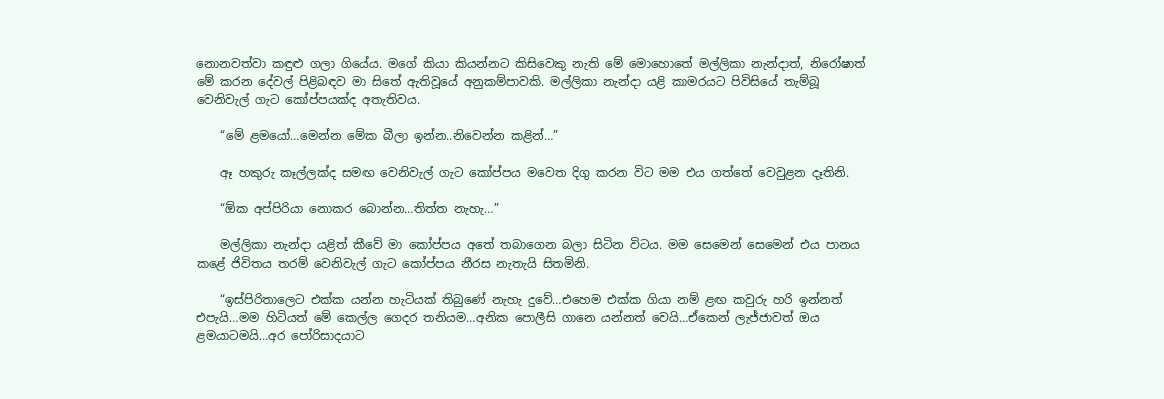නොනවත්වා කඳුළු ගලා ගියේය. මගේ කියා කියන්නට කිසිවෙකු නැති මේ මොහොතේ මල්ලිකා නැන්දාත්, නිරෝෂාත් මේ කරන දේවල් පිළිබඳව මා සිතේ ඇතිවූයේ අනුකම්පාවකි. මල්ලිකා නැන්දා යළි කාමරයට පිවිසියේ තැම්බූ වෙනිවැල් ගැට කෝප්පයක්ද අතැතිවය.

    “මේ ළමයෝ…මෙන්න මේක බීලා ඉන්න..නිවෙන්න කළින්…”

    ඈ හකුරු කෑල්ලක්ද සමඟ වෙනිවැල් ගැට කෝප්පය මවෙත දිගු කරන විට මම එය ගත්තේ වෙවුළන දෑතිනි.

    “ඕක අප්පිරියා නොකර බොන්න…තිත්ත නැහැ…”

    මල්ලිකා නැන්දා යළිත් කීවේ මා කෝප්පය අතේ තබාගෙන බලා සිටින විටය. මම සෙමෙන් සෙමෙන් එය පානය කළේ ජිවිතය තරම් වෙනිවැල් ගැට කෝප්පය නීරස නැතැයි සිතමිනි.

    “ඉස්පිරිතාලෙට එක්ක යන්න හැටියක් තිබුණේ නැහැ දුවේ…එහෙම එක්ක ගියා නම් ළඟ කවුරු හරි ඉන්නත් එපැයි…මම හිටියත් මේ කෙල්ල ගෙදර තනියම…අනික පොලීසි ගානෙ යන්නත් වෙයි…ඒකෙන් ලැජ්ජාවත් ඔය ළමයාටමයි…අර පෝරිසාදයාට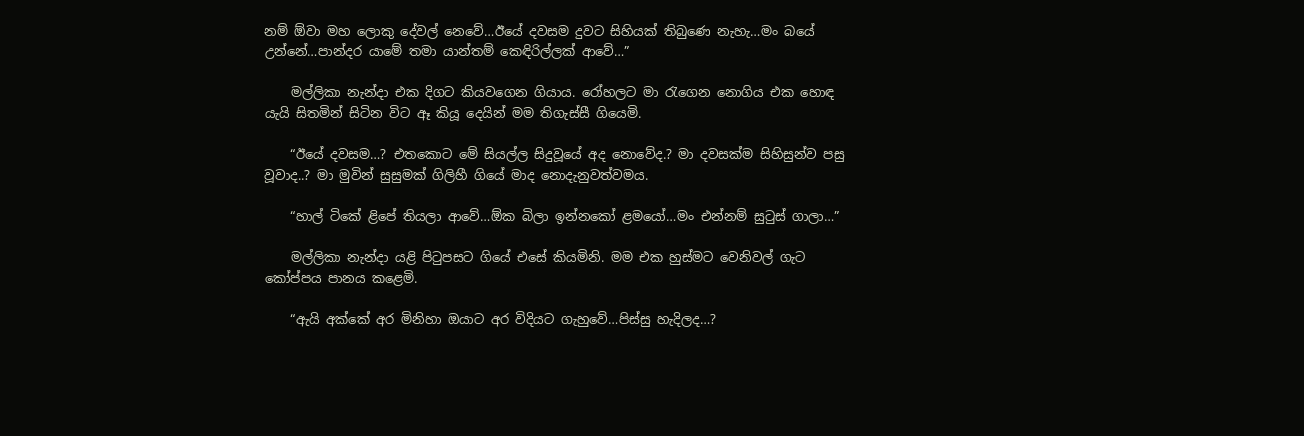නම් ඕවා මහ ලොකු දේවල් නෙවේ…ඊයේ දවසම දුවට සිහියක් තිබුණෙ නැහැ…මං බයේ උන්නේ…පාන්දර යාමේ තමා යාන්තම් කෙඳිරිල්ලක් ආවේ…”

    මල්ලිකා නැන්දා එක දිගට කියවගෙන ගියාය. රෝහලට මා රැගෙන නොගිය එක හොඳ යැයි සිතමින් සිටින විට ඈ කියූ දෙයින් මම තිගැස්සී ගියෙමි.

    “ඊයේ දවසම…? එතකොට මේ සියල්ල සිදුවූයේ අද නොවේද.? මා දවසක්ම සිහිසුන්ව පසු වූවාද..? මා මුවින් සුසුමක් ගිලිහී ගියේ මාද නොදැනුවත්වමය.

    “හාල් ටිකේ ළිපේ තියලා ආවේ…ඕක බිලා ඉන්නකෝ ළමයෝ…මං එන්නම් සුටුස් ගාලා…”

    මල්ලිකා නැන්දා යළි පිටුපසට ගියේ එසේ කියමිනි. මම එක හුස්මට වෙනිවල් ගැට කෝප්පය පානය කළෙමි.

    “ඇයි අක්කේ අර මිනිහා ඔයාට අර විදියට ගැහුවේ…පිස්සු හැදිලද…?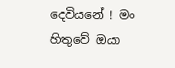දෙවියනේ ! මං හිතුවේ ඔයා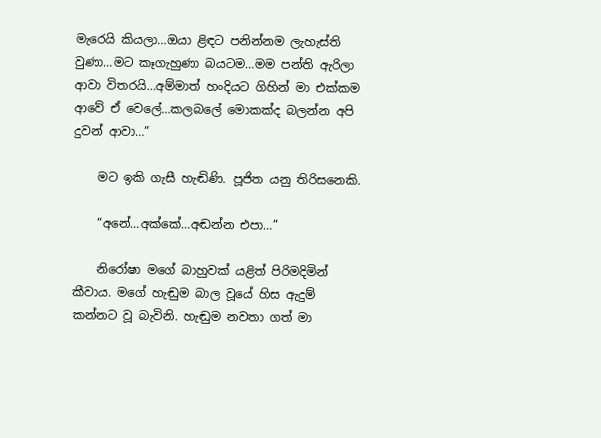මැරෙයි කියලා…ඔයා ළිඳට පනින්නම ලැහැස්ති වුණා…මට කෑගැහුණා බයටම…මම පන්ති ඇරිලා ආවා විතරයි…අම්මාත් හංදියට ගිහින් මා එක්කම ආවේ ඒ වෙලේ…කලබලේ මොකක්ද බලන්න අපි දුවන් ආවා…”

    මට ඉකි ගැසී හැඬිණි. පූජිත යනු තිරිසනෙකි.

    “අනේ…අක්කේ…අඬන්න එපා…”

    නිරෝෂා මගේ බාහුවක් යළිත් පිරිමදිමින් කීවාය. මගේ හැඬුම බාල වූයේ හිස ඇදුම් කන්නට වූ බැවිනි. හැඬුම නවතා ගත් මා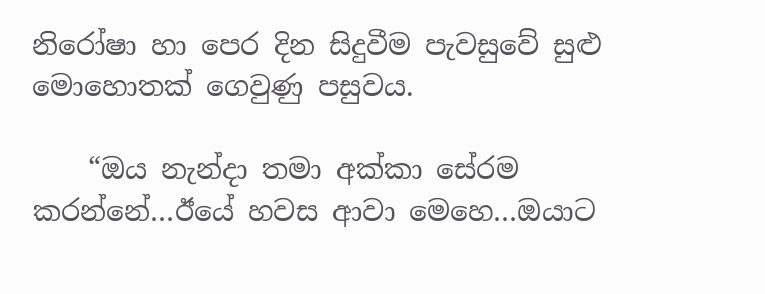නිරෝෂා හා පෙර දින සිදුවීම පැවසුවේ සුළු මොහොතක් ගෙවුණු පසුවය.

    “ඔය නැන්දා තමා අක්කා සේරම කරන්නේ…ඊයේ හවස ආවා මෙහෙ…ඔයාට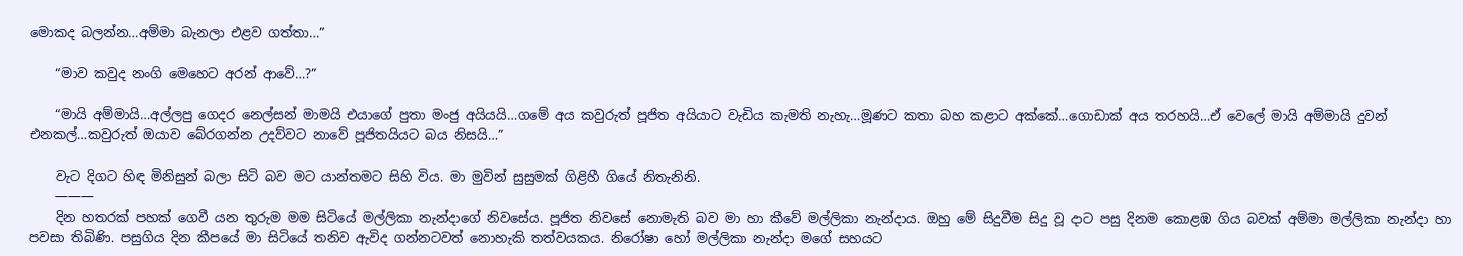මොකද බලන්න…අම්මා බැනලා එළව ගත්තා…”

    “මාව කවුද නංගි මෙහෙට අරන් ආවේ…?”

    “මායි අම්මායි…අල්ලපු ගෙදර නෙල්සන් මාමයි එයාගේ පුතා මංජු අයියයි…ගමේ අය කවුරුත් පූජිත අයියාට වැඩිය කැමති නැහැ…මූණට කතා බහ කළාට අක්කේ…ගොඩාක් අය තරහයි…ඒ වෙලේ මායි අම්මායි දුවන් එනකල්…කවුරුත් ඔයාව බේරගන්න උදව්වට නාවේ පූජිතයියට බය නිසයි…”

    වැට දිගට හිඳ මිනිසුන් බලා සිටි බව මට යාන්තමට සිහි විය. මා මුවින් සුසුමක් ගිළිහී ගියේ නිතැනිනි.
    ———
    දින හතරක් පහක් ගෙවී යන තුරුම මම සිටියේ මල්ලිකා නැන්දාගේ නිවසේය. පූජිත නිවසේ නොමැති බව මා හා කීවේ මල්ලිකා නැන්දාය. ඔහු මේ සිදුවීම සිදු වූ දාට පසු දිනම කොළඹ ගිය බවක් අම්මා මල්ලිකා නැන්දා හා පවසා තිබිණි. පසුගිය දින කීපයේ මා සිටියේ තනිව ඇවිද ගන්නටවත් නොහැකි තත්වයකය. නිරෝෂා හෝ මල්ලිකා නැන්දා මගේ සහයට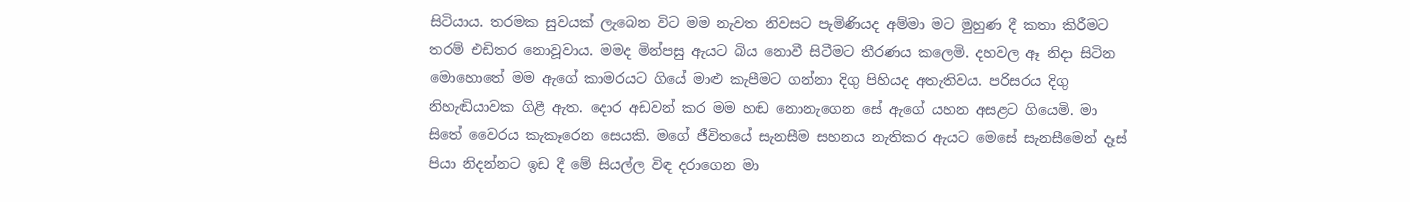සිටියාය. තරමක සුවයක් ලැබෙන විට මම නැවත නිවසට පැමිණියද අම්මා මට මුහුණ දී කතා කිරීමට තරම් එඩිතර නොවූවාය. මමද මින්පසු ඇයට බිය නොවී සිටීමට තීරණය කලෙමි. දහවල ඈ නිදා සිටින මොහොතේ මම ඇගේ කාමරයට ගියේ මාළු කැපීමට ගන්නා දිගු පිහියද අතැතිවය. පරිසරය දිගු නිහැඬියාවක ගිළී ඇත. දොර අඩවන් කර මම හඬ නොනැගෙන සේ ඇගේ යහන අසළට ගියෙමි. මා සිතේ වෛරය කැකෑරෙන සෙයකි. මගේ ජීවිතයේ සැනසීම සහනය නැතිකර ඇයට මෙසේ සැනසීමෙන් දෑස් පියා නිදන්නට ඉඩ දී මේ සියල්ල විඳ දරාගෙන මා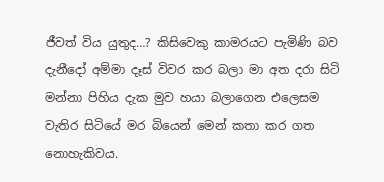ජීවත් විය යුතුද…? කිසිවෙකු කාමරයට පැමිණි බව දැනීදෝ අම්මා දෑස් විවර කර බලා මා අත දරා සිටි මන්නා පිහිය දැක මුව හයා බලාගෙන එලෙසම වැතිර සිටියේ මර බියෙන් මෙන් කතා කර ගත නොහැකිවය.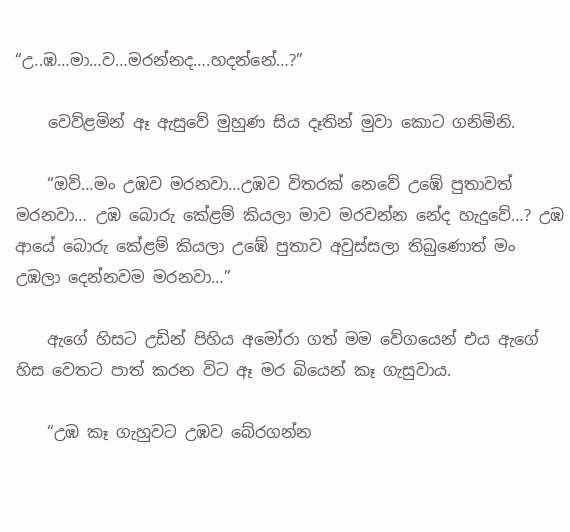“උ..ඹ…මා…ව…මරන්නද….හදන්නේ…?”

    වෙව්ළමින් ඈ ඇසුවේ මුහුණ සිය දෑතින් මුවා කොට ගනිමිනි.

    “ඔව්…මං උඹව මරනවා…උඹව විතරක් නෙවේ උඹේ පුතාවත් මරනවා… උඹ බොරු කේළම් කියලා මාව මරවන්න නේද හැදුවේ…? උඹ ආයේ බොරු කේළම් කියලා උඹේ පුතාව අවුස්සලා තිබුණොත් මං උඹලා දෙන්නවම මරනවා…”

    ඇගේ හිසට උඩින් පිහිය අමෝරා ගත් මම වේගයෙන් එය ඇගේ හිස වෙතට පාත් කරන විට ඈ මර බියෙන් කෑ ගැසුවාය.

    “උඹ කෑ ගැහුවට උඹව බේරගන්න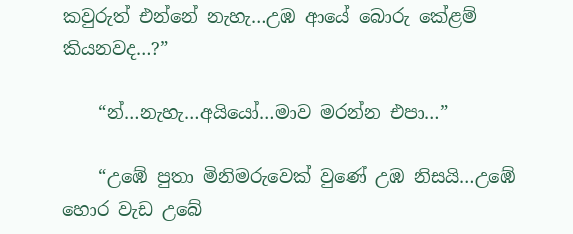කවුරුත් එන්නේ නැහැ…උඹ ආයේ බොරු කේළම් කියනවද…?”

    “න්…නැහැ…අයියෝ…මාව මරන්න එපා…”

    “උඹේ පුතා මිනිමරුවෙක් වුණේ උඹ නිසයි…උඹේ හොර වැඩ උබේ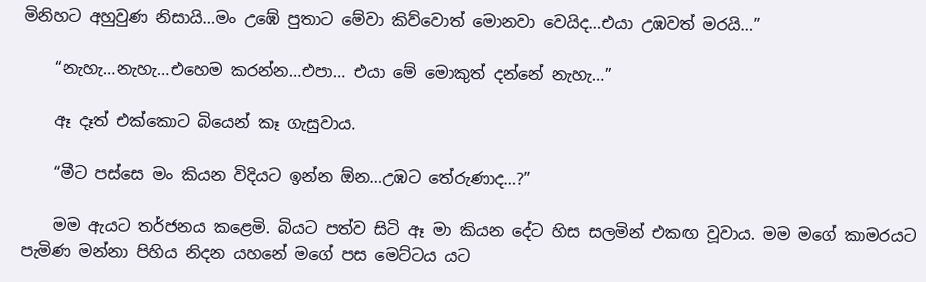මිනිහට අහුවුණ නිසායි…මං උඹේ පුතාට මේවා කිව්වොත් මොනවා වෙයිද…එයා උඹවත් මරයි…”

    “නැහැ…නැහැ…එහෙම කරන්න…එපා… එයා මේ මොකුත් දන්නේ නැහැ…”

    ඈ දෑත් එක්කොට බියෙන් කෑ ගැසුවාය.

    “මීට පස්සෙ මං කියන විදියට ඉන්න ඕන…උඹට තේරුණාද…?”

    මම ඇයට තර්ජනය කළෙමි. බියට පත්ව සිටි ඈ මා කියන දේට හිස සලමින් එකඟ වූවාය. මම මගේ කාමරයට පැමිණ මන්නා පිහිය නිදන යහනේ මගේ පස මෙට්ටය යට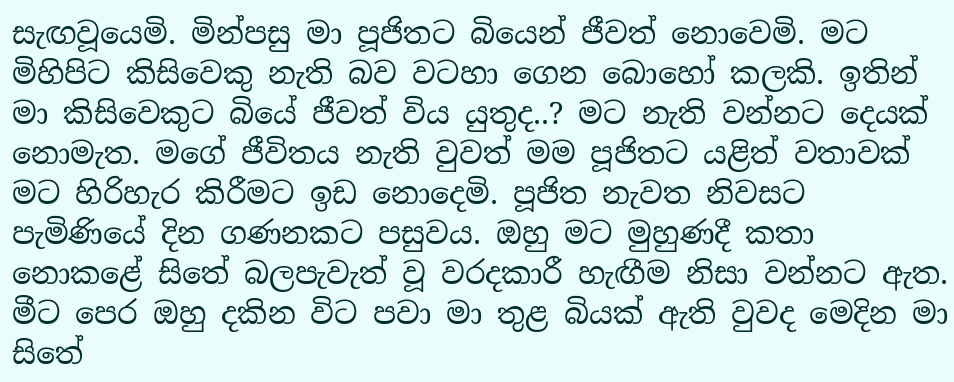සැඟවූයෙමි. මින්පසු මා පූජිතට බියෙන් ජීවත් නොවෙමි. මට මිහිපිට කිසිවෙකු නැති බව වටහා ගෙන බොහෝ කලකි. ඉතින් මා කිසිවෙකුට බියේ ජීවත් විය යුතුද..? මට නැති වන්නට දෙයක් නොමැත. මගේ ජීවිතය නැති වුවත් මම පූජිතට යළිත් වතාවක් මට හිරිහැර කිරීමට ඉඩ නොදෙමි. පූජිත නැවත නිවසට පැමිණියේ දින ගණනකට පසුවය. ඔහු මට මුහුණදී කතා නොකළේ සිතේ බලපැවැත් වූ වරදකාරී හැඟීම නිසා වන්නට ඇත. මීට පෙර ඔහු දකින විට පවා මා තුළ බියක් ඇති වුවද මෙදින මා සිතේ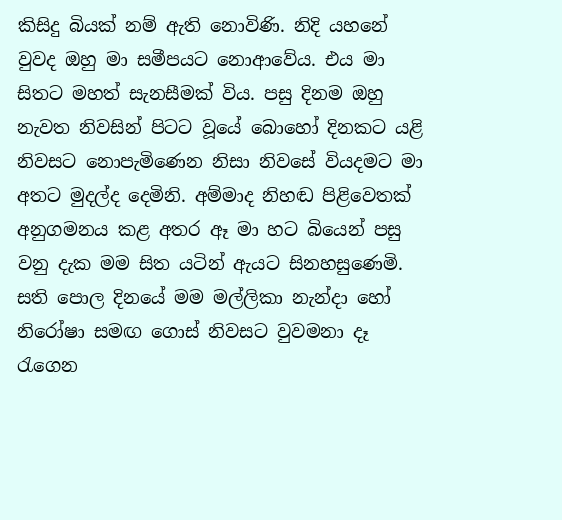කිසිදු බියක් නම් ඇති නොවිණි. නිදි යහනේ වුවද ඔහු මා සමීපයට නොආවේය. එය මා සිතට මහත් සැනසීමක් විය. පසු දිනම ඔහු නැවත නිවසින් පිටට වූයේ බොහෝ දිනකට යළි නිවසට නොපැමිණෙන නිසා නිවසේ වියදමට මා අතට මුදල්ද දෙමිනි. අම්මාද නිහඬ පිළිවෙතක් අනුගමනය කළ අතර ඈ මා හට බියෙන් පසු වනු දැක මම සිත යටින් ඇයට සිනහසුණෙමි. සති පොල දිනයේ මම මල්ලිකා නැන්දා හෝ නිරෝෂා සමඟ ගොස් නිවසට වුවමනා දෑ රැගෙන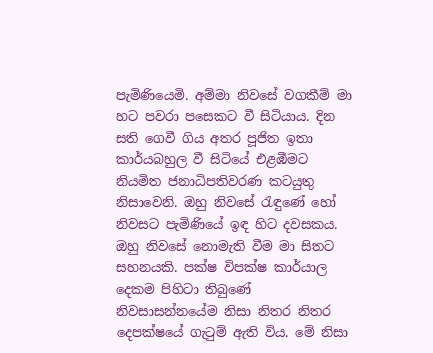පැමිණියෙමි. අම්මා නිවසේ වගකීම් මා හට පවරා පසෙකට වී සිටියාය. දින සති ගෙවී ගිය අතර පූජිත ඉතා කාර්යබහුල වී සිටියේ එළඹීමට නියමිත ජනාධිපතිවරණ කටයුතු නිසාවෙනි. ඔහු නිවසේ රැඳුණේ හෝ නිවසට පැමිණියේ ඉඳ හිට දවසකය. ඔහු නිවසේ නොමැති වීම මා සිතට සහනයකි. පක්ෂ විපක්ෂ කාර්යාල දෙකම පිහිටා තිබුණේ නිවසාසන්නයේම නිසා නිතර නිතර දෙපක්ෂයේ ගැටුම් ඇති විය. මේ නිසා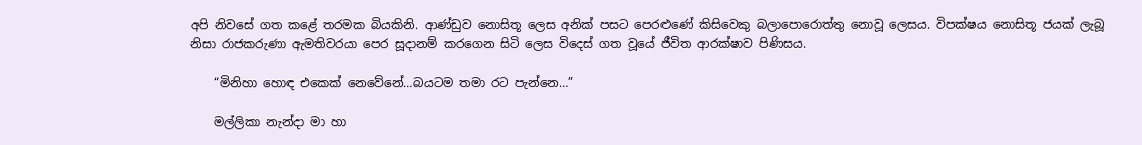අපි නිවසේ ගත කළේ තරමක බියකිනි. ආණ්ඩුව නොසිතූ ලෙස අනික් පසට පෙරළුණේ කිසිවෙකු බලාපොරොත්තු නොවූ ලෙසය. විපක්ෂය නොසිතූ ජයක් ලැබූ නිසා රාජකරුණා ඇමතිවරයා පෙර සූදානම් කරගෙන සිටි ලෙස විදෙස් ගත වූයේ ජීවිත ආරක්ෂාව පිණිසය.

    “මිනිහා හොඳ එකෙක් නෙවේනේ…බයටම තමා රට පැන්නෙ…”

    මල්ලිකා නැන්දා මා හා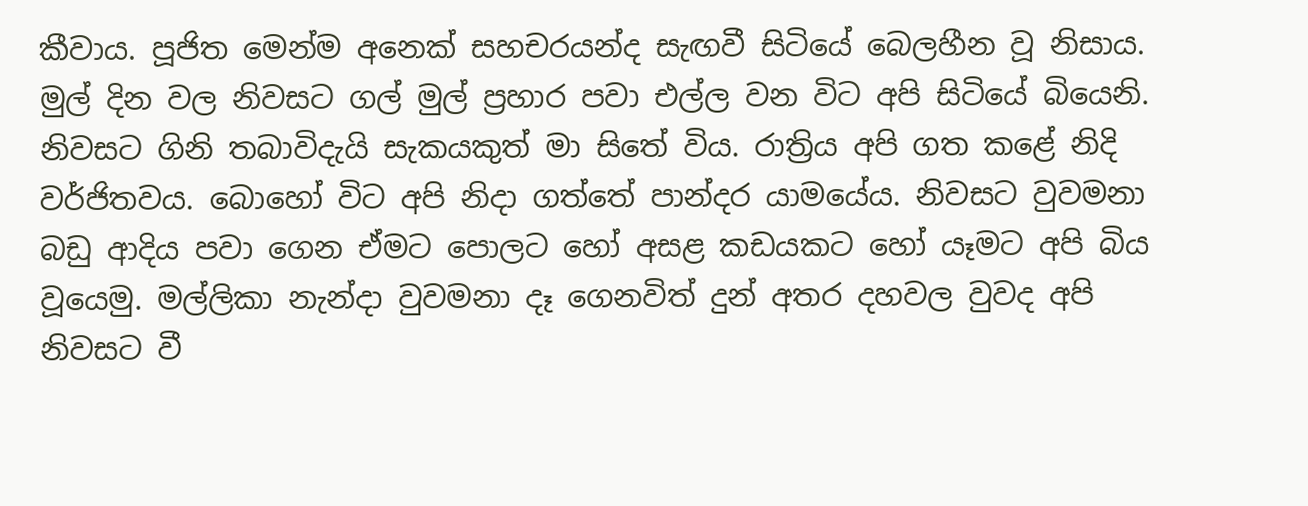කීවාය. පූජිත මෙන්ම අනෙක් සහචරයන්ද සැඟවී සිටියේ බෙලහීන වූ නිසාය. මුල් දින වල නිවසට ගල් මුල් ප්‍රහාර පවා එල්ල වන විට අපි සිටියේ බියෙනි. නිවසට ගිනි තබාවිදැයි සැකයකුත් මා සිතේ විය. රාත්‍රිය අපි ගත කළේ නිදි වර්ජිතවය. බොහෝ විට අපි නිදා ගත්තේ පාන්දර යාමයේය. නිවසට වුවමනා බඩු ආදිය පවා ගෙන ඒමට පොලට හෝ අසළ කඩයකට හෝ යෑමට අපි බිය වූයෙමු. මල්ලිකා නැන්දා වුවමනා දෑ ගෙනවිත් දුන් අතර දහවල වුවද අපි නිවසට වී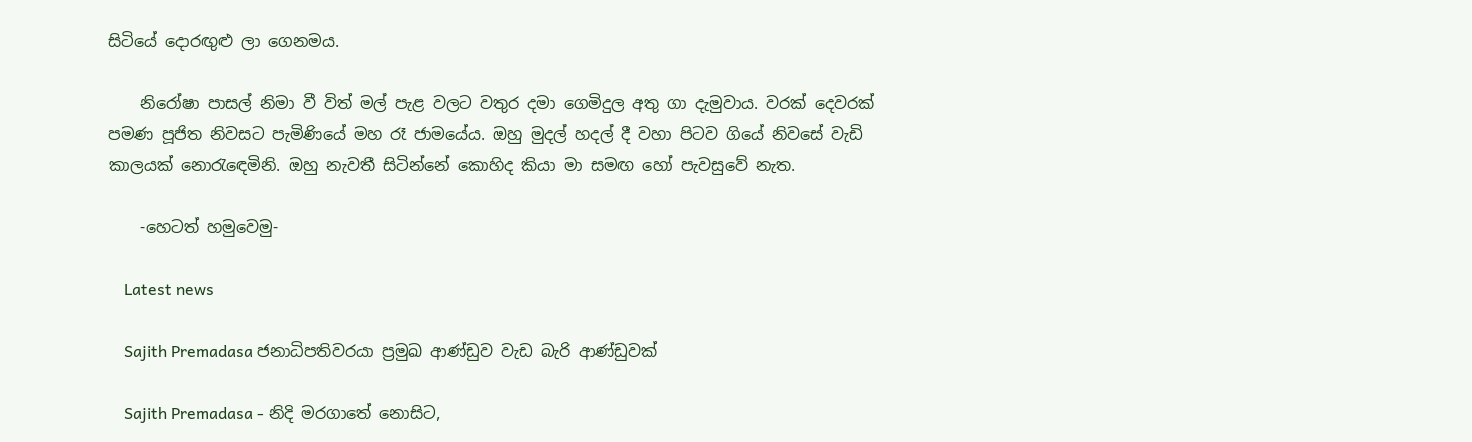සිටියේ දොරඟුළු ලා ගෙනමය.

    නිරෝෂා පාසල් නිමා වී විත් මල් පැළ වලට වතුර දමා ගෙමිදුල අතු ගා දැමුවාය. වරක් දෙවරක් පමණ පූජිත නිවසට පැමිණියේ මහ රෑ ජාමයේය. ඔහු මුදල් හදල් දී වහා පිටව ගියේ නිවසේ වැඩි කාලයක් නොරැඳෙමිනි. ඔහු නැවතී සිටින්නේ කොහිද කියා මා සමඟ හෝ පැවසුවේ නැත.

    -හෙටත් හමුවෙමු-

    Latest news

    Sajith Premadasa ජනාධිපතිවරයා ප්‍රමුඛ ආණ්ඩුව වැඩ බැරි ආණ්ඩුවක්

    Sajith Premadasa - නිදි මරගාතේ ‍නොසිට,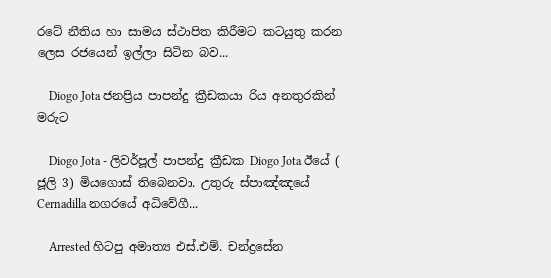රටේ නීතිය හා සාමය ස්ථාපිත කිරීමට කටයුතු කරන ලෙස රජයෙන් ඉල්ලා සිටින බව...

    Diogo Jota ජනප්‍රිය පාපන්දු ක්‍රීඩකයා රිය අනතුරකින් මරුට

    Diogo Jota - ලිවර්පූල් පාපන්දු ක්‍රීඩක Diogo Jota ඊයේ ( ජූලි 3) මියගොස් තිබෙනවා. උතුරු ස්පාඤ්ඤයේ Cernadilla නගරයේ අධිවේගී...

    Arrested හිටපු අමාත්‍ය එස්.එම්. චන්ද්‍රසේන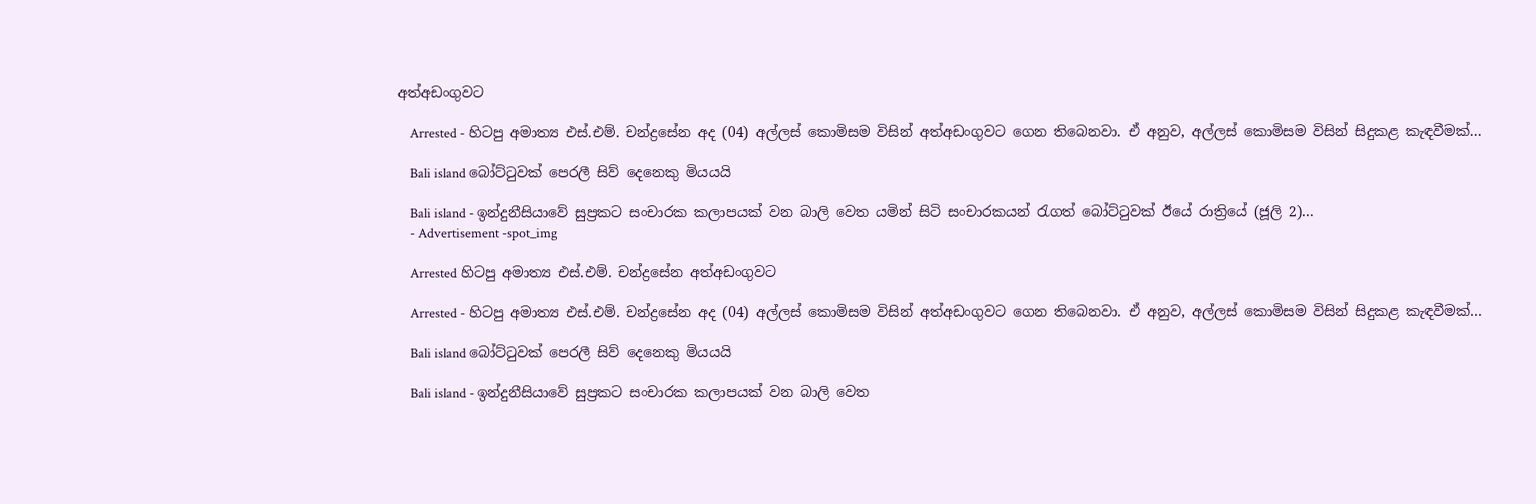අත්අඩංගුවට

    Arrested - හිටපු අමාත්‍ය එස්.එම්. චන්ද්‍රසේන අද (04) අල්ලස් කොමිසම විසින් අත්අඩංගුවට ගෙන තිබෙනවා. ඒ අනුව, අල්ලස් කොමිසම විසින් සිදුකළ කැඳවීමක්...

    Bali island බෝට්ටුවක් පෙරලී සිව් දෙනෙකු මියයයි

    Bali island - ඉන්දුනීසියාවේ සුප්‍රකට සංචාරක කලාපයක් වන බාලි වෙත යමින් සිටි සංචාරකයන් රැගත් බෝට්ටුවක් ඊයේ රාත්‍රියේ (ජූලි 2)...
    - Advertisement -spot_img

    Arrested හිටපු අමාත්‍ය එස්.එම්. චන්ද්‍රසේන අත්අඩංගුවට

    Arrested - හිටපු අමාත්‍ය එස්.එම්. චන්ද්‍රසේන අද (04) අල්ලස් කොමිසම විසින් අත්අඩංගුවට ගෙන තිබෙනවා. ඒ අනුව, අල්ලස් කොමිසම විසින් සිදුකළ කැඳවීමක්...

    Bali island බෝට්ටුවක් පෙරලී සිව් දෙනෙකු මියයයි

    Bali island - ඉන්දුනීසියාවේ සුප්‍රකට සංචාරක කලාපයක් වන බාලි වෙත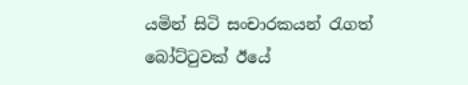යමින් සිටි සංචාරකයන් රැගත් බෝට්ටුවක් ඊයේ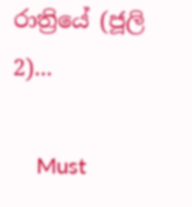රාත්‍රියේ (ජූලි 2)...

    Must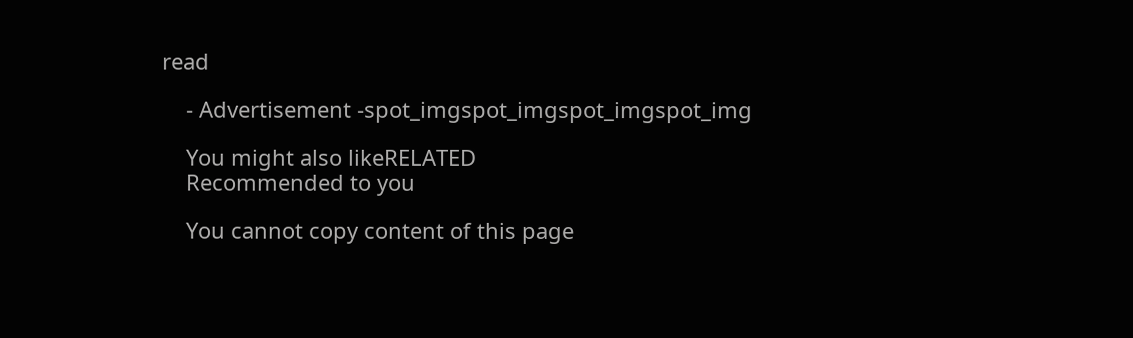read

    - Advertisement -spot_imgspot_imgspot_imgspot_img

    You might also likeRELATED
    Recommended to you

    You cannot copy content of this page